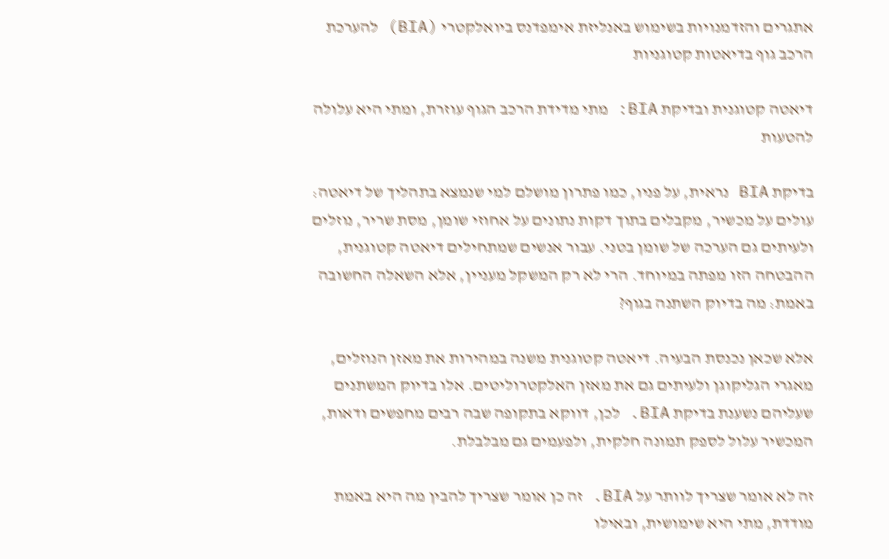אתגרים והזדמנויות בשימוש באנליזת אימפדנס ביואלקטרי (BIA) להערכת הרכב גוף בדיאטות קטוגניות

דיאטה קטוגנית ובדיקת BIA: מתי מדידת הרכב הגוף עוזרת, ומתי היא עלולה להטעות

בדיקת BIA נראית, על פניו, כמו פתרון מושלם למי שנמצא בתהליך של דיאטה: עולים על מכשיר, מקבלים בתוך דקות נתונים על אחוזי שומן, מסת שריר, נוזלים ולעיתים גם הערכה של שומן בטני. עבור אנשים שמתחילים דיאטה קטוגנית, ההבטחה הזו מפתה במיוחד. הרי לא רק המשקל מעניין, אלא השאלה החשובה באמת: מה בדיוק השתנה בגוף?

אלא שכאן נכנסת הבעיה. דיאטה קטוגנית משנה במהירות את מאזן הנוזלים, מאגרי הגליקוגן ולעיתים גם את מאזן האלקטרוליטים. אלו בדיוק המשתנים שעליהם נשענת בדיקת BIA. לכן, דווקא בתקופה שבה רבים מחפשים ודאות, המכשיר עלול לספק תמונה חלקית, ולפעמים גם מבלבלת.

זה לא אומר שצריך לוותר על BIA. זה כן אומר שצריך להבין מה היא באמת מודדת, מתי היא שימושית, ובאילו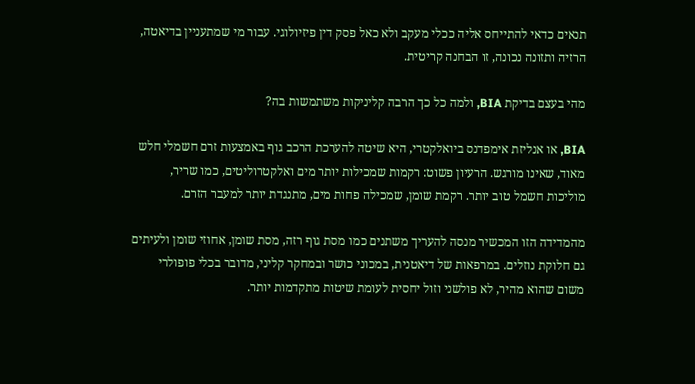תנאים כדאי להתייחס אליה ככלי מעקב ולא כאל פסק דין פיזיולוגי. עבור מי שמתעניין בדיאטה, הרזיה ותזונה נכונה, זו הבחנה קריטית.

מהי בעצם בדיקת BIA, ולמה כל כך הרבה קליניקות משתמשות בה?

BIA, או אנליזת אימפדנס ביואלקטרי, היא שיטה להערכת הרכב גוף באמצעות זרם חשמלי חלש מאוד, שאינו מורגש. הרעיון פשוט: רקמות שמכילות יותר מים ואלקטרוליטים, כמו שריר, מוליכות חשמל טוב יותר. רקמת שומן, שמכילה פחות מים, מתנגדת יותר למעבר הזרם.

מהמדידה הזו המכשיר מנסה להעריך משתנים כמו מסת גוף רזה, מסת שומן, אחוזי שומן ולעיתים גם חלוקת נוזלים. במרפאות של דיאטנית, במכוני כושר ובמחקר קליני, מדובר בכלי פופולרי משום שהוא מהיר, לא פולשני וזול יחסית לעומת שיטות מתקדמות יותר.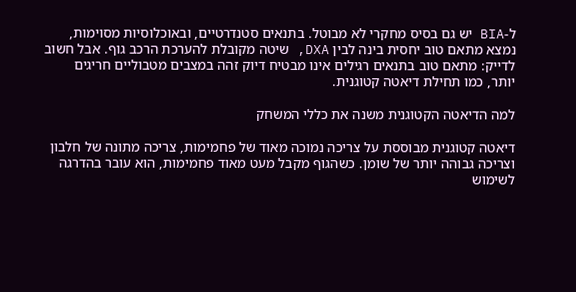ל-BIA יש גם בסיס מחקרי לא מבוטל. בתנאים סטנדרטיים, ובאוכלוסיות מסוימות, נמצא מתאם טוב יחסית בינה לבין DXA, שיטה מקובלת להערכת הרכב גוף. אבל חשוב לדייק: מתאם טוב בתנאים רגילים אינו מבטיח דיוק זהה במצבים מטבוליים חריגים יותר, כמו תחילת דיאטה קטוגנית.

למה הדיאטה הקטוגנית משנה את כללי המשחק

דיאטה קטוגנית מבוססת על צריכה נמוכה מאוד של פחמימות, צריכה מתונה של חלבון וצריכה גבוהה יותר של שומן. כשהגוף מקבל מעט מאוד פחמימות, הוא עובר בהדרגה לשימוש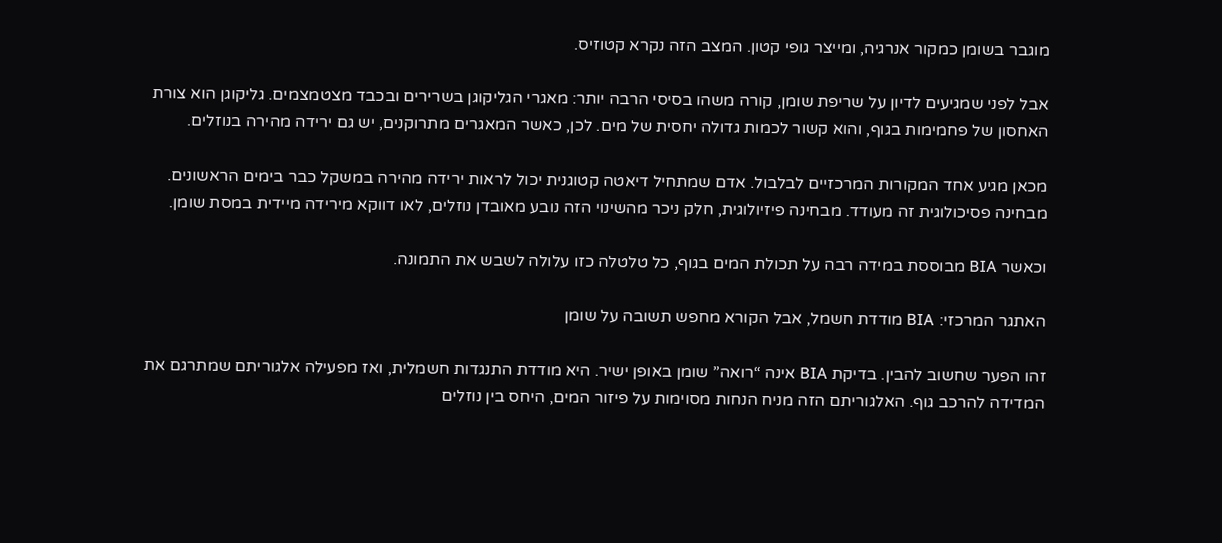מוגבר בשומן כמקור אנרגיה, ומייצר גופי קטון. המצב הזה נקרא קטוזיס.

אבל לפני שמגיעים לדיון על שריפת שומן, קורה משהו בסיסי הרבה יותר: מאגרי הגליקוגן בשרירים ובכבד מצטמצמים. גליקוגן הוא צורת האחסון של פחמימות בגוף, והוא קשור לכמות גדולה יחסית של מים. לכן, כאשר המאגרים מתרוקנים, יש גם ירידה מהירה בנוזלים.

מכאן מגיע אחד המקורות המרכזיים לבלבול. אדם שמתחיל דיאטה קטוגנית יכול לראות ירידה מהירה במשקל כבר בימים הראשונים. מבחינה פסיכולוגית זה מעודד. מבחינה פיזיולוגית, חלק ניכר מהשינוי הזה נובע מאובדן נוזלים, לאו דווקא מירידה מיידית במסת שומן.

וכאשר BIA מבוססת במידה רבה על תכולת המים בגוף, כל טלטלה כזו עלולה לשבש את התמונה.

האתגר המרכזי: BIA מודדת חשמל, אבל הקורא מחפש תשובה על שומן

זהו הפער שחשוב להבין. בדיקת BIA אינה “רואה” שומן באופן ישיר. היא מודדת התנגדות חשמלית, ואז מפעילה אלגוריתם שמתרגם את המדידה להרכב גוף. האלגוריתם הזה מניח הנחות מסוימות על פיזור המים, היחס בין נוזלים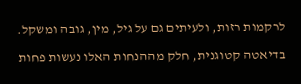לרקמות רזות, ולעיתים גם על גיל, מין, גובה ומשקל.

בדיאטה קטוגנית, חלק מההנחות האלו נעשות פחות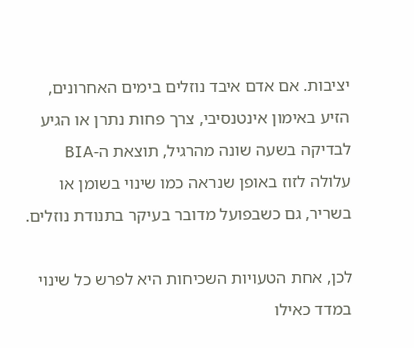יציבות. אם אדם איבד נוזלים בימים האחרונים, הזיע באימון אינטנסיבי, צרך פחות נתרן או הגיע לבדיקה בשעה שונה מהרגיל, תוצאת ה-BIA עלולה לזוז באופן שנראה כמו שינוי בשומן או בשריר, גם כשבפועל מדובר בעיקר בתנודת נוזלים.

לכן, אחת הטעויות השכיחות היא לפרש כל שינוי במדד כאילו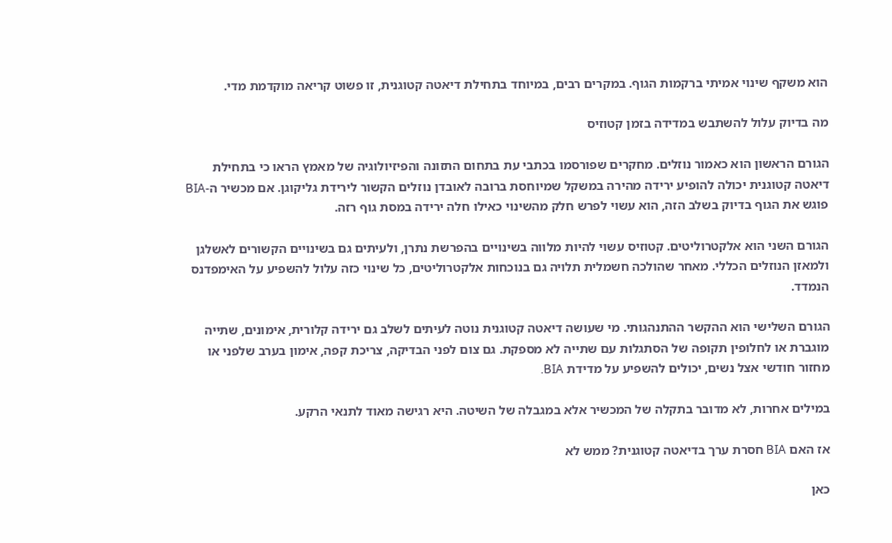הוא משקף שינוי אמיתי ברקמות הגוף. במקרים רבים, במיוחד בתחילת דיאטה קטוגנית, זו פשוט קריאה מוקדמת מדי.

מה בדיוק עלול להשתבש במדידה בזמן קטוזיס

הגורם הראשון הוא כאמור נוזלים. מחקרים שפורסמו בכתבי עת בתחום התזונה והפיזיולוגיה של מאמץ הראו כי בתחילת דיאטה קטוגנית יכולה להופיע ירידה מהירה במשקל שמיוחסת ברובה לאובדן נוזלים הקשור לירידת גליקוגן. אם מכשיר ה-BIA פוגש את הגוף בדיוק בשלב הזה, הוא עשוי לפרש חלק מהשינוי כאילו חלה ירידה במסת גוף רזה.

הגורם השני הוא אלקטרוליטים. קטוזיס עשוי להיות מלווה בשינויים בהפרשת נתרן, ולעיתים גם בשינויים הקשורים לאשלגן ולמאזן הנוזלים הכללי. מאחר שהולכה חשמלית תלויה גם בנוכחות אלקטרוליטים, כל שינוי כזה עלול להשפיע על האימפדנס הנמדד.

הגורם השלישי הוא ההקשר ההתנהגותי. מי שעושה דיאטה קטוגנית נוטה לעיתים לשלב גם ירידה קלורית, אימונים, שתייה מוגברת או לחלופין תקופה של הסתגלות עם שתייה לא מספקת. גם צום לפני הבדיקה, צריכת קפה, אימון בערב שלפני או מחזור חודשי אצל נשים, יכולים להשפיע על מדידת BIA.

במילים אחרות, לא מדובר בתקלה של המכשיר אלא במגבלה של השיטה. היא רגישה מאוד לתנאי הרקע.

אז האם BIA חסרת ערך בדיאטה קטוגנית? ממש לא

כאן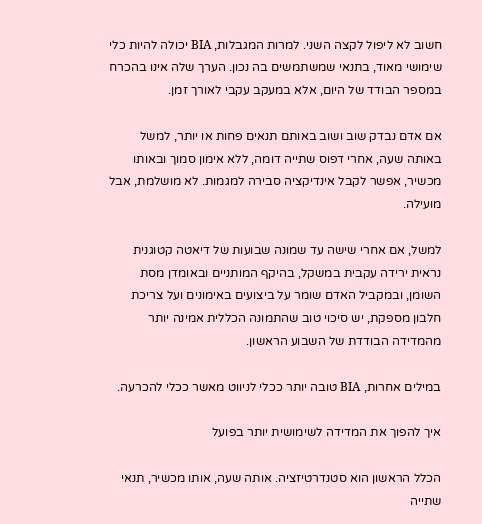חשוב לא ליפול לקצה השני. למרות המגבלות, BIA יכולה להיות כלי שימושי מאוד, בתנאי שמשתמשים בה נכון. הערך שלה אינו בהכרח במספר הבודד של היום, אלא במעקב עקבי לאורך זמן.

אם אדם נבדק שוב ושוב באותם תנאים פחות או יותר, למשל באותה שעה, אחרי דפוס שתייה דומה, ללא אימון סמוך ובאותו מכשיר, אפשר לקבל אינדיקציה סבירה למגמות. לא מושלמת, אבל מועילה.

למשל, אם אחרי שישה עד שמונה שבועות של דיאטה קטוגנית נראית ירידה עקבית במשקל, בהיקף המותניים ובאומדן מסת השומן, ובמקביל האדם שומר על ביצועים באימונים ועל צריכת חלבון מספקת, יש סיכוי טוב שהתמונה הכללית אמינה יותר מהמדידה הבודדת של השבוע הראשון.

במילים אחרות, BIA טובה יותר ככלי לניווט מאשר ככלי להכרעה.

איך להפוך את המדידה לשימושית יותר בפועל

הכלל הראשון הוא סטנדרטיזציה. אותה שעה, אותו מכשיר, תנאי שתייה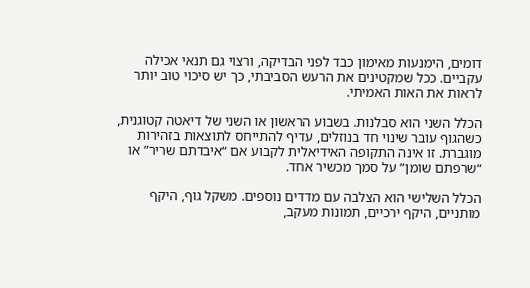דומים, הימנעות מאימון כבד לפני הבדיקה, ורצוי גם תנאי אכילה עקביים. ככל שמקטינים את הרעש הסביבתי, כך יש סיכוי טוב יותר לראות את האות האמיתי.

הכלל השני הוא סבלנות. בשבוע הראשון או השני של דיאטה קטוגנית, כשהגוף עובר שינוי חד בנוזלים, עדיף להתייחס לתוצאות בזהירות מוגברת. זו אינה התקופה האידיאלית לקבוע אם “איבדתם שריר” או “שרפתם שומן” על סמך מכשיר אחד.

הכלל השלישי הוא הצלבה עם מדדים נוספים. משקל גוף, היקף מותניים, היקף ירכיים, תמונות מעקב,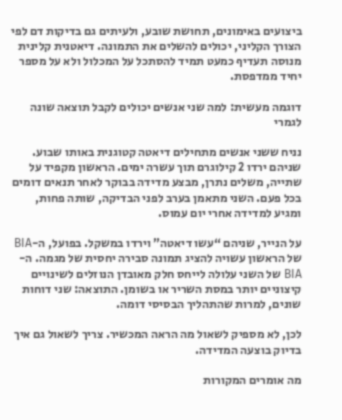ביצועים באימונים, תחושת שובע, ולעיתים גם בדיקות דם לפי הצורך הקליני, יכולים להשלים את התמונה. דיאטנית קלינית מנוסה תעדיף כמעט תמיד להסתכל על המכלול ולא על מספר יחיד ממדפסת.

דוגמה מעשית: למה שני אנשים יכולים לקבל תוצאה שונה לגמרי

נניח ששני אנשים מתחילים דיאטה קטוגנית באותו שבוע. שניהם ירדו 2 קילוגרם תוך עשרה ימים. הראשון מקפיד על שתייה, משלים נתרן, מבצע מדידה בבוקר לאחר תנאים דומים בכל פעם. השני מתאמן בערב לפני הבדיקה, שותה פחות, ומגיע למדידה אחרי יום עמוס.

על הנייר, שניהם “עשו דיאטה” וירדו במשקל. בפועל, ה-BIA של הראשון עשויה להציג תמונה סבירה יחסית של מגמה. ה-BIA של השני עלולה לייחס חלק מאובדן הנוזלים לשינויים קיצוניים יותר במסת השריר או בשומן. התוצאה: שני דוחות שונים, למרות שהתהליך הבסיסי דומה.

לכן, לא מספיק לשאול מה הראה המכשיר. צריך לשאול גם איך בדיוק בוצעה המדידה.

מה אומרים המקורות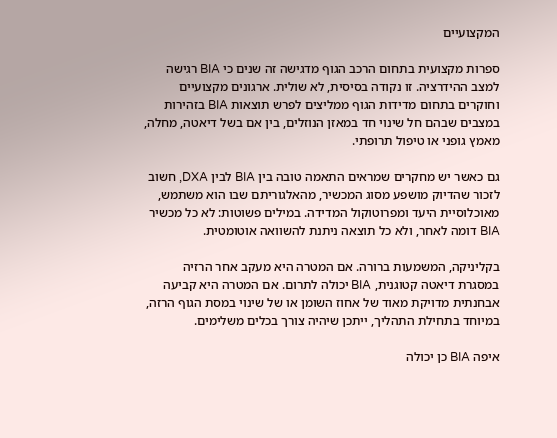המקצועיים

ספרות מקצועית בתחום הרכב הגוף מדגישה זה שנים כי BIA רגישה למצב ההידרציה. זו נקודה בסיסית, לא שולית. ארגונים מקצועיים וחוקרים בתחום מדידות הגוף ממליצים לפרש תוצאות BIA בזהירות במצבים שבהם חל שינוי חד במאזן הנוזלים, בין אם בשל דיאטה, מחלה, מאמץ גופני או טיפול תרופתי.

גם כאשר יש מחקרים שמראים התאמה טובה בין BIA לבין DXA, חשוב לזכור שהדיוק מושפע מסוג המכשיר, מהאלגוריתם שבו הוא משתמש, מאוכלוסיית היעד ומפרוטוקול המדידה. במילים פשוטות: לא כל מכשיר BIA דומה לאחר, ולא כל תוצאה ניתנת להשוואה אוטומטית.

בקליניקה, המשמעות ברורה. אם המטרה היא מעקב אחר הרזיה במסגרת דיאטה קטוגנית, BIA יכולה לתרום. אם המטרה היא קביעה אבחנתית מדויקת מאוד של אחוז השומן או של שינוי במסת הגוף הרזה, במיוחד בתחילת התהליך, ייתכן שיהיה צורך בכלים משלימים.

איפה BIA כן יכולה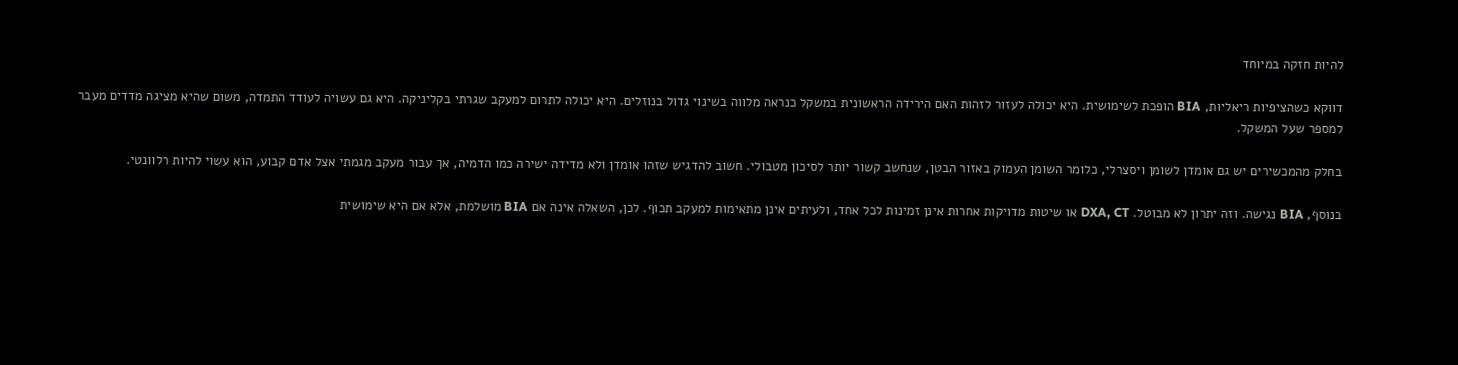להיות חזקה במיוחד

דווקא כשהציפיות ריאליות, BIA הופכת לשימושית. היא יכולה לעזור לזהות האם הירידה הראשונית במשקל כנראה מלווה בשינוי גדול בנוזלים. היא יכולה לתרום למעקב שגרתי בקליניקה. היא גם עשויה לעודד התמדה, משום שהיא מציגה מדדים מעבר למספר שעל המשקל.

בחלק מהמכשירים יש גם אומדן לשומן ויסצרלי, כלומר השומן העמוק באזור הבטן, שנחשב קשור יותר לסיכון מטבולי. חשוב להדגיש שזהו אומדן ולא מדידה ישירה כמו הדמיה, אך עבור מעקב מגמתי אצל אדם קבוע, הוא עשוי להיות רלוונטי.

בנוסף, BIA נגישה. וזה יתרון לא מבוטל. DXA, CT או שיטות מדויקות אחרות אינן זמינות לכל אחד, ולעיתים אינן מתאימות למעקב תכוף. לכן, השאלה אינה אם BIA מושלמת, אלא אם היא שימושית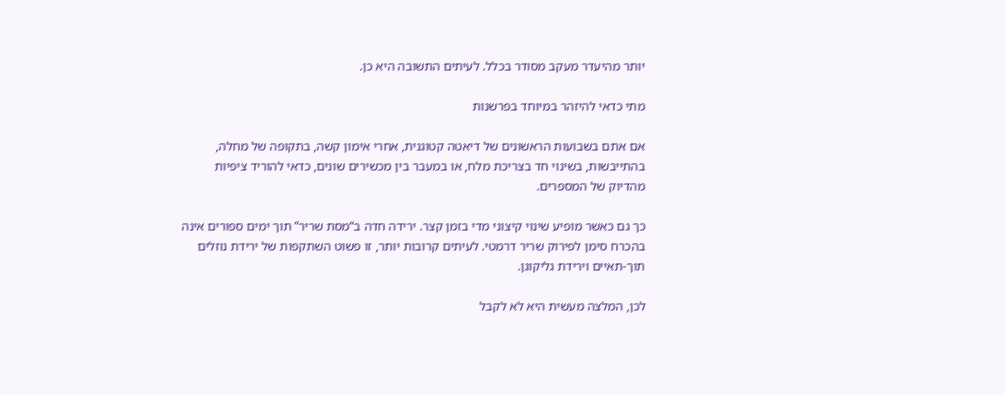יותר מהיעדר מעקב מסודר בכלל. לעיתים התשובה היא כן.

מתי כדאי להיזהר במיוחד בפרשנות

אם אתם בשבועות הראשונים של דיאטה קטוגנית, אחרי אימון קשה, בתקופה של מחלה, בהתייבשות, בשינוי חד בצריכת מלח, או במעבר בין מכשירים שונים, כדאי להוריד ציפיות מהדיוק של המספרים.

כך גם כאשר מופיע שינוי קיצוני מדי בזמן קצר. ירידה חדה ב“מסת שריר” תוך ימים ספורים אינה בהכרח סימן לפירוק שריר דרמטי. לעיתים קרובות יותר, זו פשוט השתקפות של ירידת נוזלים תוך-תאיים וירידת גליקוגן.

לכן, המלצה מעשית היא לא לקבל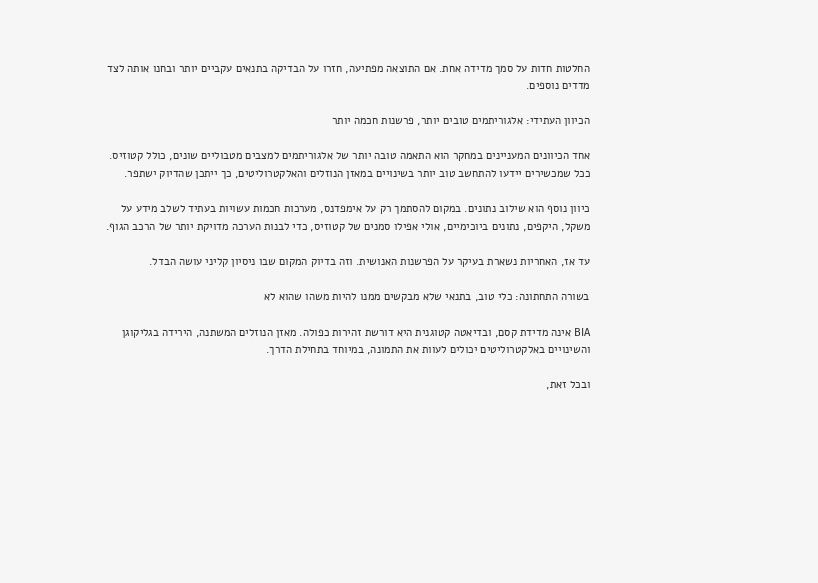החלטות חדות על סמך מדידה אחת. אם התוצאה מפתיעה, חזרו על הבדיקה בתנאים עקביים יותר ובחנו אותה לצד מדדים נוספים.

הכיוון העתידי: אלגוריתמים טובים יותר, פרשנות חכמה יותר

אחד הכיוונים המעניינים במחקר הוא התאמה טובה יותר של אלגוריתמים למצבים מטבוליים שונים, כולל קטוזיס. ככל שמכשירים יידעו להתחשב טוב יותר בשינויים במאזן הנוזלים והאלקטרוליטים, כך ייתכן שהדיוק ישתפר.

כיוון נוסף הוא שילוב נתונים. במקום להסתמך רק על אימפדנס, מערכות חכמות עשויות בעתיד לשלב מידע על משקל, היקפים, נתונים ביוכימיים, אולי אפילו סמנים של קטוזיס, כדי לבנות הערכה מדויקת יותר של הרכב הגוף.

עד אז, האחריות נשארת בעיקר על הפרשנות האנושית. וזה בדיוק המקום שבו ניסיון קליני עושה הבדל.

בשורה התחתונה: כלי טוב, בתנאי שלא מבקשים ממנו להיות משהו שהוא לא

BIA אינה מדידת קסם, ובדיאטה קטוגנית היא דורשת זהירות כפולה. מאזן הנוזלים המשתנה, הירידה בגליקוגן והשינויים באלקטרוליטים יכולים לעוות את התמונה, במיוחד בתחילת הדרך.

ובכל זאת,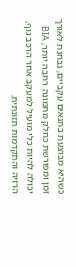כשהיא מבוצעת בתנאים עקביים, נבחנת לאורך זמן ומפורשת כחלק מתמונה רחבה יותר, BIA יכולה להיות כלי מועיל למעקב אחר הרכב גוף, הרזיה והתקדמות תזונתית.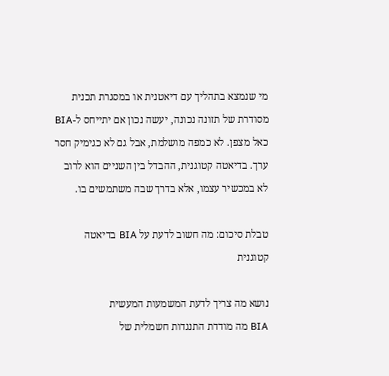מי שנמצא בתהליך עם דיאטנית או במסגרת תכנית מסודרת של תזונה נכונה, יעשה נכון אם יתייחס ל-BIA כאל מצפן. לא כמפה מושלמת, אבל גם לא כגימיק חסר ערך. בדיאטה קטוגנית, ההבדל בין השניים הוא לרוב לא במכשיר עצמו, אלא בדרך שבה משתמשים בו.

טבלת סיכום: מה חשוב לדעת על BIA בדיאטה קטוגנית

נושא מה צריך לדעת המשמעות המעשית
BIA מה מודדת התנגדות חשמלית של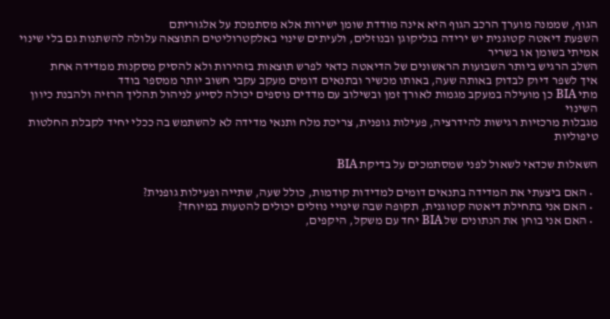הגוף, שממנה מוערך הרכב הגוף היא אינה מודדת שומן ישירות אלא מסתמכת על אלגוריתם
השפעת דיאטה קטוגנית יש ירידה בגליקוגן ובנוזלים, ולעיתים שינוי באלקטרוליטים התוצאה עלולה להשתנות גם בלי שינוי אמיתי בשומן או בשריר
השלב הרגיש ביותר השבועות הראשונים של הדיאטה כדאי לפרש תוצאות בזהירות ולא להסיק מסקנות ממדידה אחת
איך לשפר דיוק לבדוק באותה שעה, באותו מכשיר ובתנאים דומים מעקב עקבי חשוב יותר ממספר בודד
מתי BIA כן מועילה במעקב מגמות לאורך זמן ובשילוב עם מדדים נוספים יכולה לסייע לניהול תהליך הרזיה ולהבנת כיוון השינוי
מגבלות מרכזיות רגישות להידרציה, פעילות גופנית, צריכת מלח ותנאי מדידה לא להשתמש בה ככלי יחיד לקבלת החלטות טיפוליות

השאלות שכדאי לשאול לפני שמסתמכים על בדיקת BIA

  • האם ביצעתי את המדידה בתנאים דומים למדידות קודמות, כולל שעה, שתייה ופעילות גופנית?
  • האם אני בתחילת דיאטה קטוגנית, תקופה שבה שינויי נוזלים יכולים להטעות במיוחד?
  • האם אני בוחן את הנתונים של BIA יחד עם משקל, היקפים,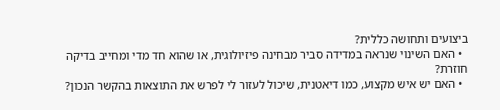ביצועים ותחושה כללית?
  • האם השינוי שנראה במדידה סביר מבחינה פיזיולוגית, או שהוא חד מדי ומחייב בדיקה חוזרת?
  • האם יש איש מקצוע, כמו דיאטנית, שיכול לעזור לי לפרש את התוצאות בהקשר הנכון?